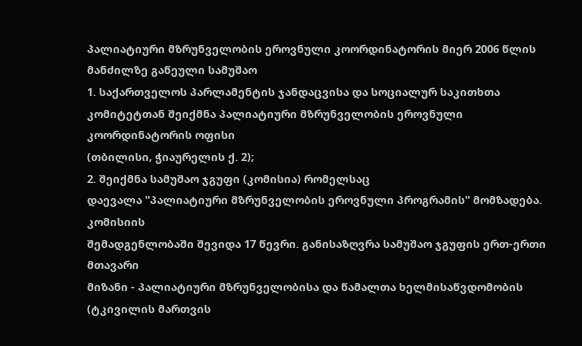პალიატიური მზრუნველობის ეროვნული კოორდინატორის მიერ 2006 წლის მანძილზე გაწეული სამუშაო
1. საქართველოს პარლამენტის ჯანდაცვისა და სოციალურ საკითხთა
კომიტეტთან შეიქმნა პალიატიური მზრუნველობის ეროვნული კოორდინატორის ოფისი
(თბილისი, ჭიაურელის ქ. 2);
2. შეიქმნა სამუშაო ჯგუფი (კომისია) რომელსაც
დაევალა "პალიატიური მზრუნველობის ეროვნული პროგრამის" მომზადება. კომისიის
შემადგენლობაში შევიდა 17 წევრი. განისაზღვრა სამუშაო ჯგუფის ერთ-ერთი მთავარი
მიზანი - პალიატიური მზრუნველობისა და წამალთა ხელმისაწვდომობის (ტკივილის მართვის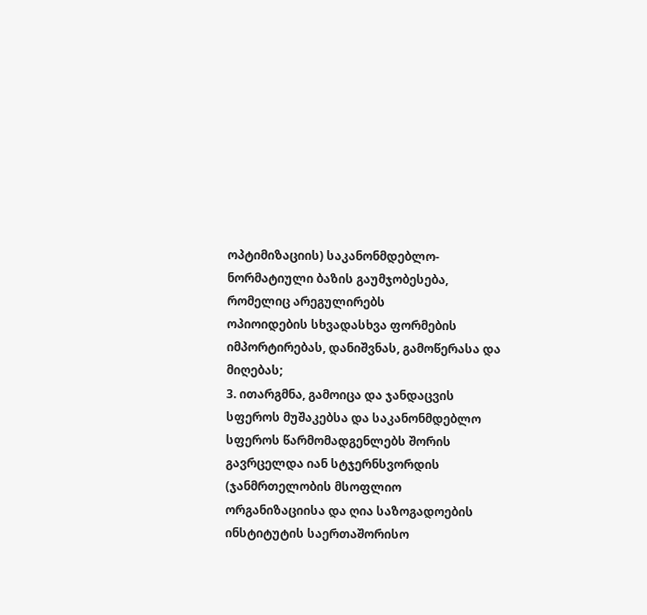ოპტიმიზაციის) საკანონმდებლო-ნორმატიული ბაზის გაუმჯობესება, რომელიც არეგულირებს
ოპიოიდების სხვადასხვა ფორმების იმპორტირებას, დანიშვნას, გამოწერასა და
მიღებას;
3. ითარგმნა, გამოიცა და ჯანდაცვის სფეროს მუშაკებსა და საკანონმდებლო
სფეროს წარმომადგენლებს შორის გავრცელდა იან სტჯერნსვორდის (ჯანმრთელობის მსოფლიო
ორგანიზაციისა და ღია საზოგადოების ინსტიტუტის საერთაშორისო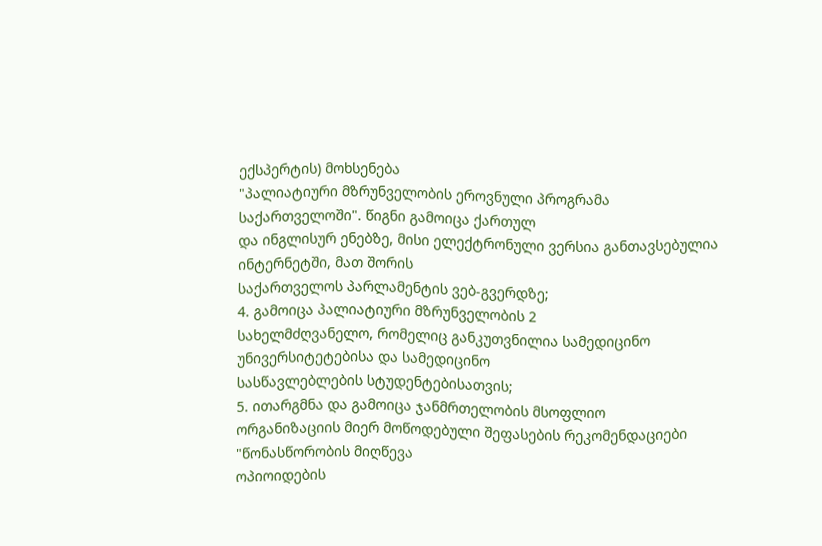ექსპერტის) მოხსენება
"პალიატიური მზრუნველობის ეროვნული პროგრამა საქართველოში". წიგნი გამოიცა ქართულ
და ინგლისურ ენებზე, მისი ელექტრონული ვერსია განთავსებულია ინტერნეტში, მათ შორის
საქართველოს პარლამენტის ვებ-გვერდზე;
4. გამოიცა პალიატიური მზრუნველობის 2
სახელმძღვანელო, რომელიც განკუთვნილია სამედიცინო უნივერსიტეტებისა და სამედიცინო
სასწავლებლების სტუდენტებისათვის;
5. ითარგმნა და გამოიცა ჯანმრთელობის მსოფლიო
ორგანიზაციის მიერ მოწოდებული შეფასების რეკომენდაციები "წონასწორობის მიღწევა
ოპიოიდების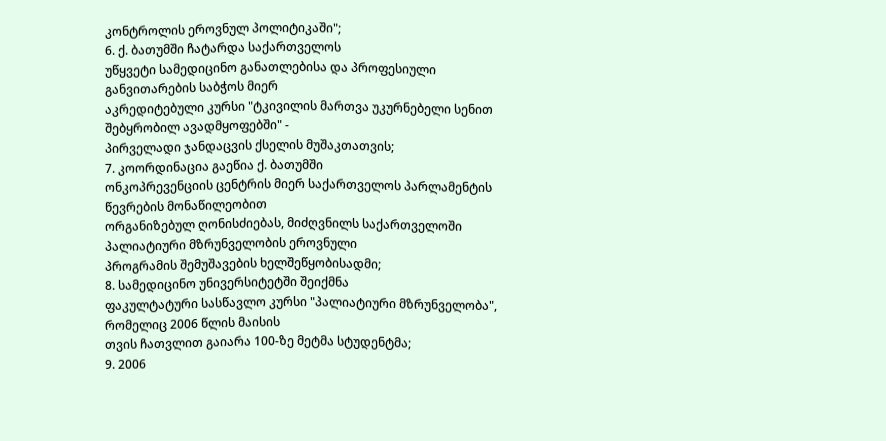კონტროლის ეროვნულ პოლიტიკაში";
6. ქ. ბათუმში ჩატარდა საქართველოს
უწყვეტი სამედიცინო განათლებისა და პროფესიული განვითარების საბჭოს მიერ
აკრედიტებული კურსი "ტკივილის მართვა უკურნებელი სენით შებყრობილ ავადმყოფებში" -
პირველადი ჯანდაცვის ქსელის მუშაკთათვის;
7. კოორდინაცია გაეწია ქ. ბათუმში
ონკოპრევენციის ცენტრის მიერ საქართველოს პარლამენტის წევრების მონაწილეობით
ორგანიზებულ ღონისძიებას, მიძღვნილს საქართველოში პალიატიური მზრუნველობის ეროვნული
პროგრამის შემუშავების ხელშეწყობისადმი;
8. სამედიცინო უნივერსიტეტში შეიქმნა
ფაკულტატური სასწავლო კურსი "პალიატიური მზრუნველობა", რომელიც 2006 წლის მაისის
თვის ჩათვლით გაიარა 100-ზე მეტმა სტუდენტმა;
9. 2006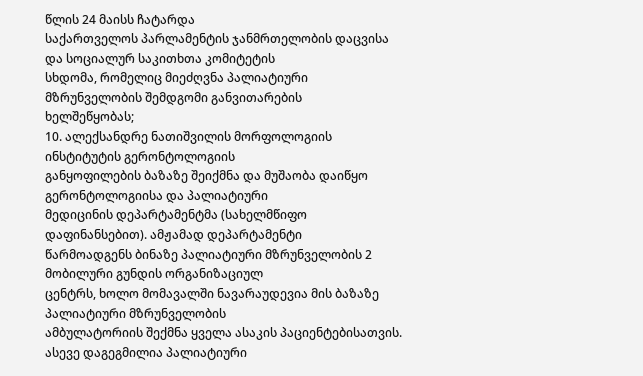წლის 24 მაისს ჩატარდა
საქართველოს პარლამენტის ჯანმრთელობის დაცვისა და სოციალურ საკითხთა კომიტეტის
სხდომა, რომელიც მიეძღვნა პალიატიური მზრუნველობის შემდგომი განვითარების
ხელშეწყობას;
10. ალექსანდრე ნათიშვილის მორფოლოგიის ინსტიტუტის გერონტოლოგიის
განყოფილების ბაზაზე შეიქმნა და მუშაობა დაიწყო გერონტოლოგიისა და პალიატიური
მედიცინის დეპარტამენტმა (სახელმწიფო დაფინანსებით). ამჟამად დეპარტამენტი
წარმოადგენს ბინაზე პალიატიური მზრუნველობის 2 მობილური გუნდის ორგანიზაციულ
ცენტრს, ხოლო მომავალში ნავარაუდევია მის ბაზაზე პალიატიური მზრუნველობის
ამბულატორიის შექმნა ყველა ასაკის პაციენტებისათვის. ასევე დაგეგმილია პალიატიური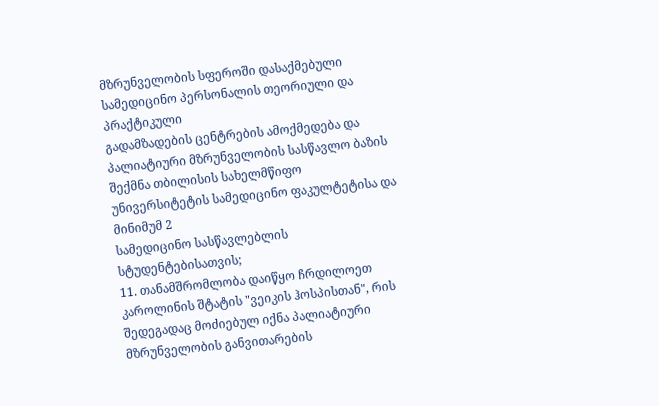მზრუნველობის სფეროში დასაქმებული სამედიცინო პერსონალის თეორიული და პრაქტიკული
გადამზადების ცენტრების ამოქმედება და პალიატიური მზრუნველობის სასწავლო ბაზის
შექმნა თბილისის სახელმწიფო უნივერსიტეტის სამედიცინო ფაკულტეტისა და მინიმუმ 2
სამედიცინო სასწავლებლის სტუდენტებისათვის;
11. თანამშრომლობა დაიწყო ჩრდილოეთ
კაროლინის შტატის "ვეიკის ჰოსპისთან", რის შედეგადაც მოძიებულ იქნა პალიატიური
მზრუნველობის განვითარების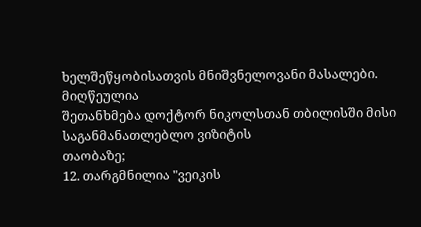ხელშეწყობისათვის მნიშვნელოვანი მასალები. მიღწეულია
შეთანხმება დოქტორ ნიკოლსთან თბილისში მისი საგანმანათლებლო ვიზიტის
თაობაზე;
12. თარგმნილია "ვეიკის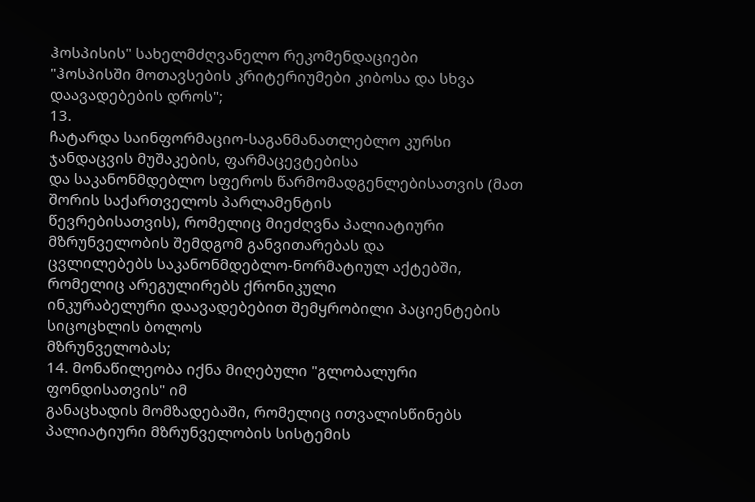ჰოსპისის" სახელმძღვანელო რეკომენდაციები
"ჰოსპისში მოთავსების კრიტერიუმები კიბოსა და სხვა დაავადებების დროს";
13.
ჩატარდა საინფორმაციო-საგანმანათლებლო კურსი ჯანდაცვის მუშაკების, ფარმაცევტებისა
და საკანონმდებლო სფეროს წარმომადგენლებისათვის (მათ შორის საქართველოს პარლამენტის
წევრებისათვის), რომელიც მიეძღვნა პალიატიური მზრუნველობის შემდგომ განვითარებას და
ცვლილებებს საკანონმდებლო-ნორმატიულ აქტებში, რომელიც არეგულირებს ქრონიკული
ინკურაბელური დაავადებებით შემყრობილი პაციენტების სიცოცხლის ბოლოს
მზრუნველობას;
14. მონაწილეობა იქნა მიღებული "გლობალური ფონდისათვის" იმ
განაცხადის მომზადებაში, რომელიც ითვალისწინებს პალიატიური მზრუნველობის სისტემის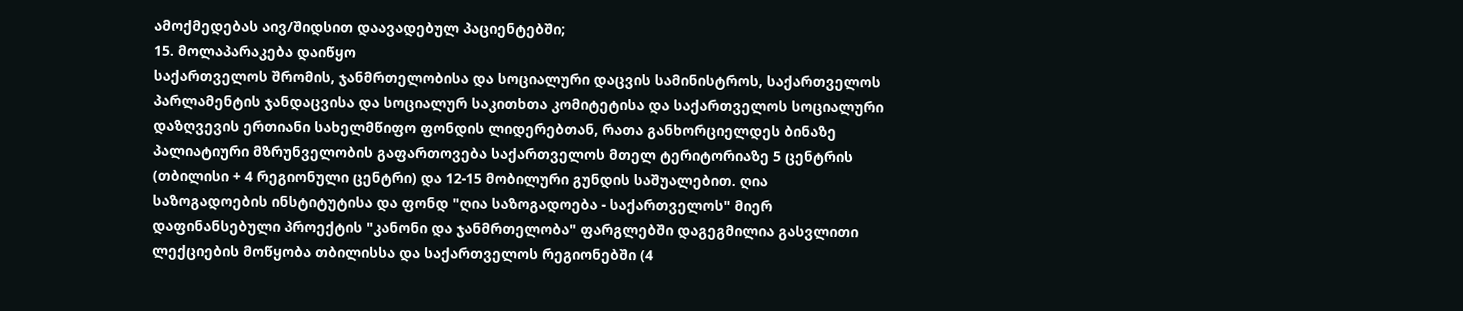ამოქმედებას აივ/შიდსით დაავადებულ პაციენტებში;
15. მოლაპარაკება დაიწყო
საქართველოს შრომის, ჯანმრთელობისა და სოციალური დაცვის სამინისტროს, საქართველოს
პარლამენტის ჯანდაცვისა და სოციალურ საკითხთა კომიტეტისა და საქართველოს სოციალური
დაზღვევის ერთიანი სახელმწიფო ფონდის ლიდერებთან, რათა განხორციელდეს ბინაზე
პალიატიური მზრუნველობის გაფართოვება საქართველოს მთელ ტერიტორიაზე 5 ცენტრის
(თბილისი + 4 რეგიონული ცენტრი) და 12-15 მობილური გუნდის საშუალებით. ღია
საზოგადოების ინსტიტუტისა და ფონდ "ღია საზოგადოება - საქართველოს" მიერ
დაფინანსებული პროექტის "კანონი და ჯანმრთელობა" ფარგლებში დაგეგმილია გასვლითი
ლექციების მოწყობა თბილისსა და საქართველოს რეგიონებში (4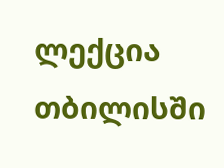ლექცია თბილისში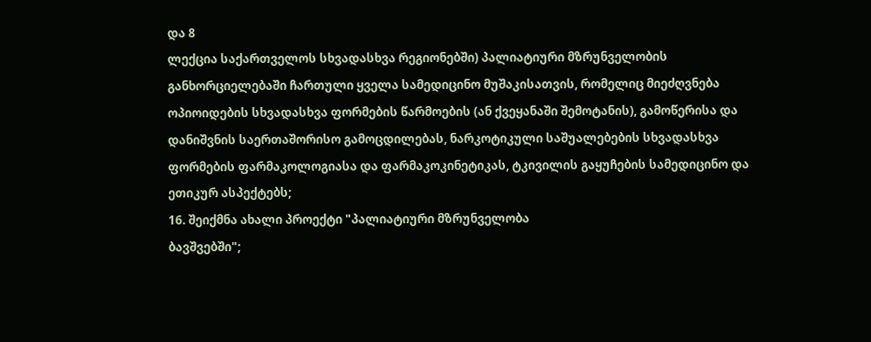და 8
ლექცია საქართველოს სხვადასხვა რეგიონებში) პალიატიური მზრუნველობის
განხორციელებაში ჩართული ყველა სამედიცინო მუშაკისათვის, რომელიც მიეძღვნება
ოპიოიდების სხვადასხვა ფორმების წარმოების (ან ქვეყანაში შემოტანის), გამოწერისა და
დანიშვნის საერთაშორისო გამოცდილებას, ნარკოტიკული საშუალებების სხვადასხვა
ფორმების ფარმაკოლოგიასა და ფარმაკოკინეტიკას, ტკივილის გაყუჩების სამედიცინო და
ეთიკურ ასპექტებს;
16. შეიქმნა ახალი პროექტი "პალიატიური მზრუნველობა
ბავშვებში";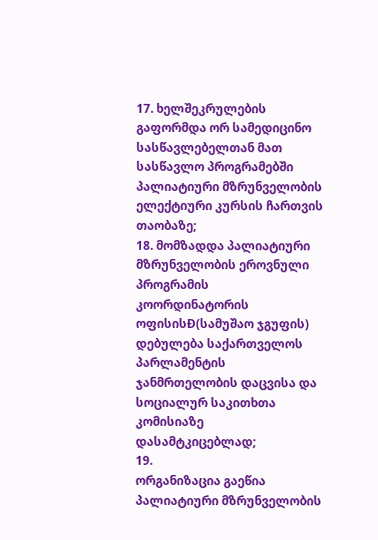17. ხელშეკრულების გაფორმდა ორ სამედიცინო სასწავლებელთან მათ
სასწავლო პროგრამებში პალიატიური მზრუნველობის ელექტიური კურსის ჩართვის
თაობაზე;
18. მომზადდა პალიატიური მზრუნველობის ეროვნული პროგრამის
კოორდინატორის ოფისისÐ(სამუშაო ჯგუფის) დებულება საქართველოს პარლამენტის
ჯანმრთელობის დაცვისა და სოციალურ საკითხთა კომისიაზე დასამტკიცებლად;
19.
ორგანიზაცია გაეწია პალიატიური მზრუნველობის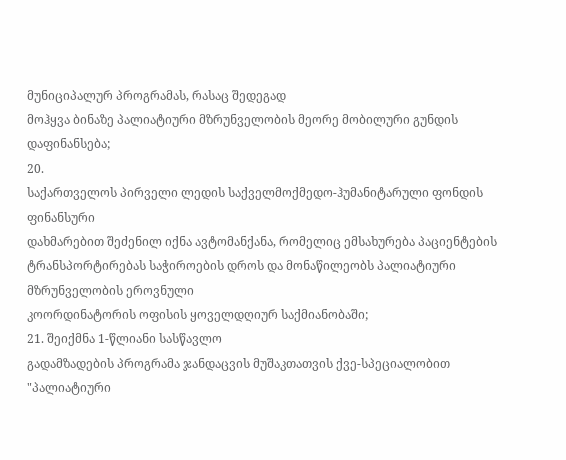მუნიციპალურ პროგრამას, რასაც შედეგად
მოჰყვა ბინაზე პალიატიური მზრუნველობის მეორე მობილური გუნდის დაფინანსება;
20.
საქართველოს პირველი ლედის საქველმოქმედო-ჰუმანიტარული ფონდის ფინანსური
დახმარებით შეძენილ იქნა ავტომანქანა, რომელიც ემსახურება პაციენტების
ტრანსპორტირებას საჭიროების დროს და მონაწილეობს პალიატიური მზრუნველობის ეროვნული
კოორდინატორის ოფისის ყოველდღიურ საქმიანობაში;
21. შეიქმნა 1-წლიანი სასწავლო
გადამზადების პროგრამა ჯანდაცვის მუშაკთათვის ქვე-სპეციალობით "პალიატიური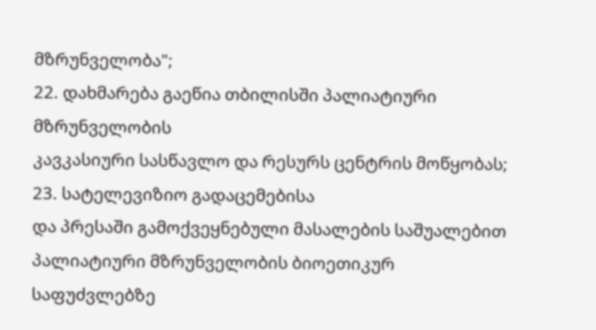მზრუნველობა";
22. დახმარება გაეწია თბილისში პალიატიური მზრუნველობის
კავკასიური სასწავლო და რესურს ცენტრის მოწყობას;
23. სატელევიზიო გადაცემებისა
და პრესაში გამოქვეყნებული მასალების საშუალებით პალიატიური მზრუნველობის ბიოეთიკურ
საფუძვლებზე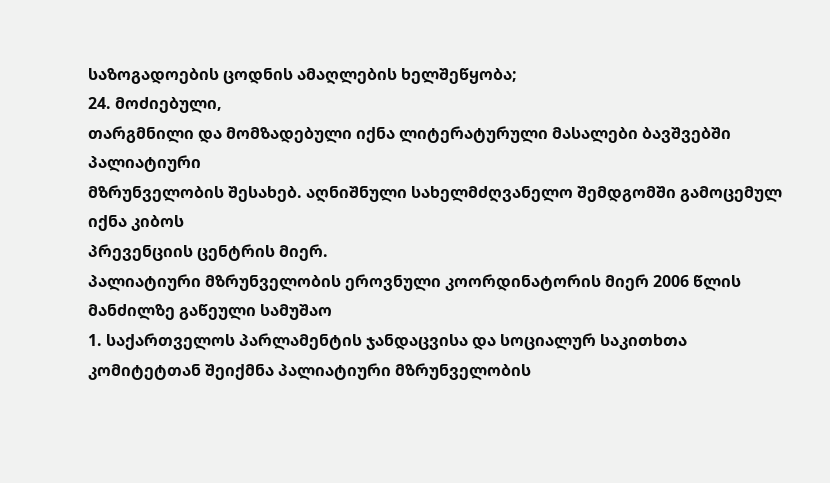საზოგადოების ცოდნის ამაღლების ხელშეწყობა;
24. მოძიებული,
თარგმნილი და მომზადებული იქნა ლიტერატურული მასალები ბავშვებში პალიატიური
მზრუნველობის შესახებ. აღნიშნული სახელმძღვანელო შემდგომში გამოცემულ იქნა კიბოს
პრევენციის ცენტრის მიერ.
პალიატიური მზრუნველობის ეროვნული კოორდინატორის მიერ 2006 წლის მანძილზე გაწეული სამუშაო
1. საქართველოს პარლამენტის ჯანდაცვისა და სოციალურ საკითხთა
კომიტეტთან შეიქმნა პალიატიური მზრუნველობის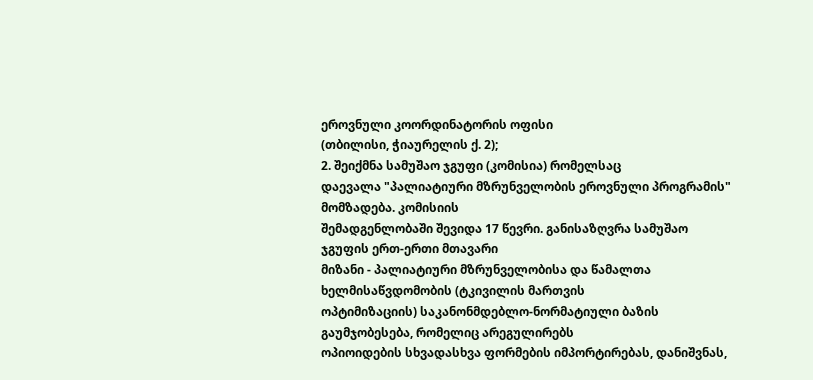ეროვნული კოორდინატორის ოფისი
(თბილისი, ჭიაურელის ქ. 2);
2. შეიქმნა სამუშაო ჯგუფი (კომისია) რომელსაც
დაევალა "პალიატიური მზრუნველობის ეროვნული პროგრამის" მომზადება. კომისიის
შემადგენლობაში შევიდა 17 წევრი. განისაზღვრა სამუშაო ჯგუფის ერთ-ერთი მთავარი
მიზანი - პალიატიური მზრუნველობისა და წამალთა ხელმისაწვდომობის (ტკივილის მართვის
ოპტიმიზაციის) საკანონმდებლო-ნორმატიული ბაზის გაუმჯობესება, რომელიც არეგულირებს
ოპიოიდების სხვადასხვა ფორმების იმპორტირებას, დანიშვნას,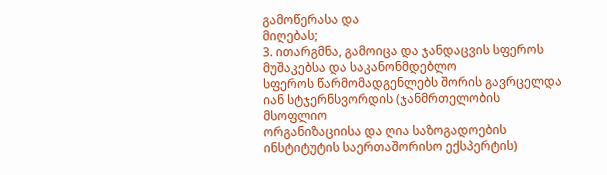გამოწერასა და
მიღებას;
3. ითარგმნა, გამოიცა და ჯანდაცვის სფეროს მუშაკებსა და საკანონმდებლო
სფეროს წარმომადგენლებს შორის გავრცელდა იან სტჯერნსვორდის (ჯანმრთელობის მსოფლიო
ორგანიზაციისა და ღია საზოგადოების ინსტიტუტის საერთაშორისო ექსპერტის)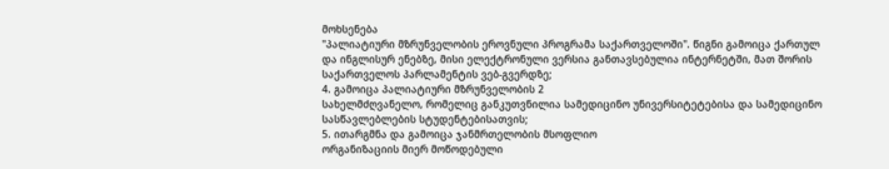მოხსენება
"პალიატიური მზრუნველობის ეროვნული პროგრამა საქართველოში". წიგნი გამოიცა ქართულ
და ინგლისურ ენებზე, მისი ელექტრონული ვერსია განთავსებულია ინტერნეტში, მათ შორის
საქართველოს პარლამენტის ვებ-გვერდზე;
4. გამოიცა პალიატიური მზრუნველობის 2
სახელმძღვანელო, რომელიც განკუთვნილია სამედიცინო უნივერსიტეტებისა და სამედიცინო
სასწავლებლების სტუდენტებისათვის;
5. ითარგმნა და გამოიცა ჯანმრთელობის მსოფლიო
ორგანიზაციის მიერ მოწოდებული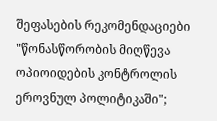შეფასების რეკომენდაციები "წონასწორობის მიღწევა
ოპიოიდების კონტროლის ეროვნულ პოლიტიკაში";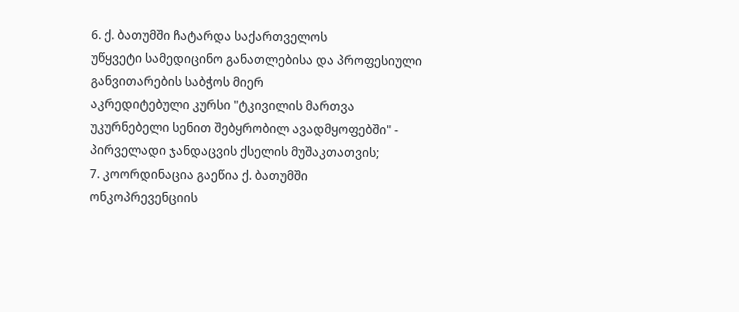6. ქ. ბათუმში ჩატარდა საქართველოს
უწყვეტი სამედიცინო განათლებისა და პროფესიული განვითარების საბჭოს მიერ
აკრედიტებული კურსი "ტკივილის მართვა უკურნებელი სენით შებყრობილ ავადმყოფებში" -
პირველადი ჯანდაცვის ქსელის მუშაკთათვის;
7. კოორდინაცია გაეწია ქ. ბათუმში
ონკოპრევენციის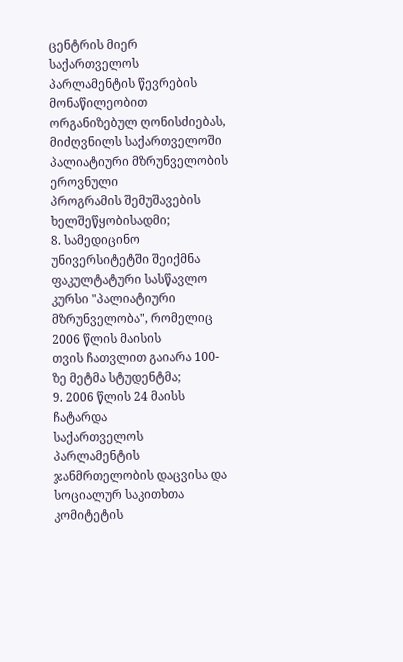ცენტრის მიერ საქართველოს პარლამენტის წევრების მონაწილეობით
ორგანიზებულ ღონისძიებას, მიძღვნილს საქართველოში პალიატიური მზრუნველობის ეროვნული
პროგრამის შემუშავების ხელშეწყობისადმი;
8. სამედიცინო უნივერსიტეტში შეიქმნა
ფაკულტატური სასწავლო კურსი "პალიატიური მზრუნველობა", რომელიც 2006 წლის მაისის
თვის ჩათვლით გაიარა 100-ზე მეტმა სტუდენტმა;
9. 2006 წლის 24 მაისს ჩატარდა
საქართველოს პარლამენტის ჯანმრთელობის დაცვისა და სოციალურ საკითხთა კომიტეტის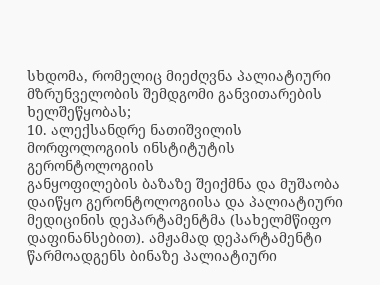სხდომა, რომელიც მიეძღვნა პალიატიური მზრუნველობის შემდგომი განვითარების
ხელშეწყობას;
10. ალექსანდრე ნათიშვილის მორფოლოგიის ინსტიტუტის გერონტოლოგიის
განყოფილების ბაზაზე შეიქმნა და მუშაობა დაიწყო გერონტოლოგიისა და პალიატიური
მედიცინის დეპარტამენტმა (სახელმწიფო დაფინანსებით). ამჟამად დეპარტამენტი
წარმოადგენს ბინაზე პალიატიური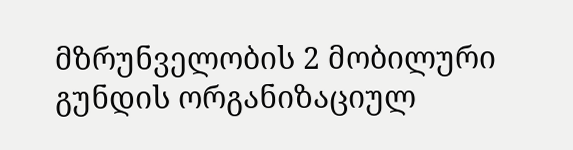მზრუნველობის 2 მობილური გუნდის ორგანიზაციულ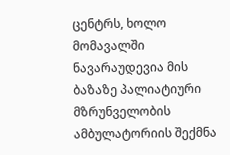ცენტრს, ხოლო მომავალში ნავარაუდევია მის ბაზაზე პალიატიური მზრუნველობის
ამბულატორიის შექმნა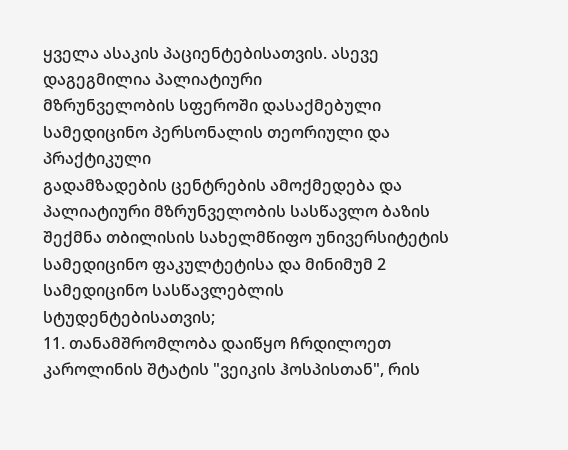ყველა ასაკის პაციენტებისათვის. ასევე დაგეგმილია პალიატიური
მზრუნველობის სფეროში დასაქმებული სამედიცინო პერსონალის თეორიული და პრაქტიკული
გადამზადების ცენტრების ამოქმედება და პალიატიური მზრუნველობის სასწავლო ბაზის
შექმნა თბილისის სახელმწიფო უნივერსიტეტის სამედიცინო ფაკულტეტისა და მინიმუმ 2
სამედიცინო სასწავლებლის სტუდენტებისათვის;
11. თანამშრომლობა დაიწყო ჩრდილოეთ
კაროლინის შტატის "ვეიკის ჰოსპისთან", რის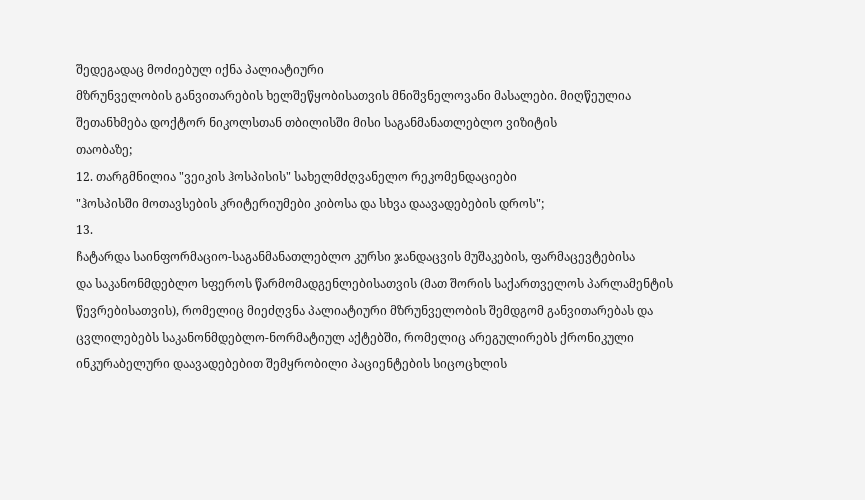შედეგადაც მოძიებულ იქნა პალიატიური
მზრუნველობის განვითარების ხელშეწყობისათვის მნიშვნელოვანი მასალები. მიღწეულია
შეთანხმება დოქტორ ნიკოლსთან თბილისში მისი საგანმანათლებლო ვიზიტის
თაობაზე;
12. თარგმნილია "ვეიკის ჰოსპისის" სახელმძღვანელო რეკომენდაციები
"ჰოსპისში მოთავსების კრიტერიუმები კიბოსა და სხვა დაავადებების დროს";
13.
ჩატარდა საინფორმაციო-საგანმანათლებლო კურსი ჯანდაცვის მუშაკების, ფარმაცევტებისა
და საკანონმდებლო სფეროს წარმომადგენლებისათვის (მათ შორის საქართველოს პარლამენტის
წევრებისათვის), რომელიც მიეძღვნა პალიატიური მზრუნველობის შემდგომ განვითარებას და
ცვლილებებს საკანონმდებლო-ნორმატიულ აქტებში, რომელიც არეგულირებს ქრონიკული
ინკურაბელური დაავადებებით შემყრობილი პაციენტების სიცოცხლის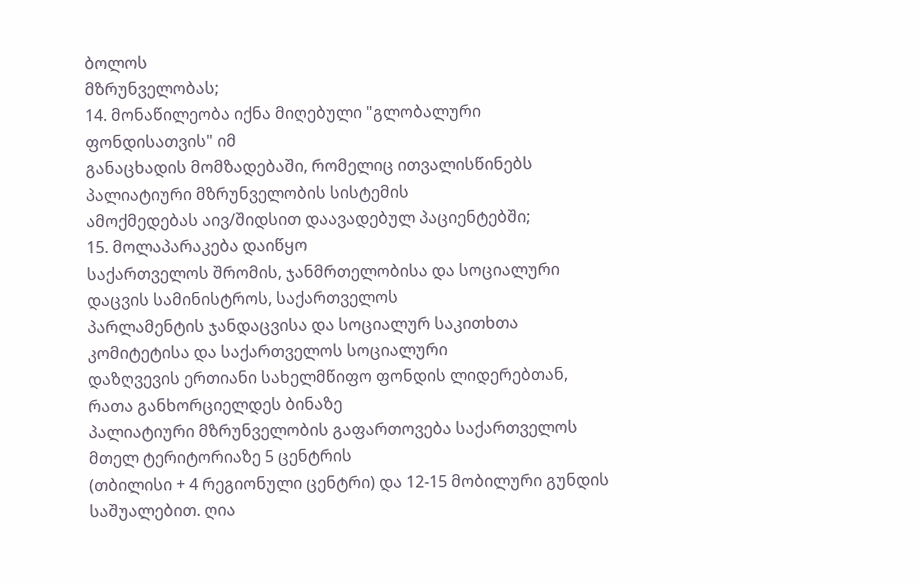ბოლოს
მზრუნველობას;
14. მონაწილეობა იქნა მიღებული "გლობალური ფონდისათვის" იმ
განაცხადის მომზადებაში, რომელიც ითვალისწინებს პალიატიური მზრუნველობის სისტემის
ამოქმედებას აივ/შიდსით დაავადებულ პაციენტებში;
15. მოლაპარაკება დაიწყო
საქართველოს შრომის, ჯანმრთელობისა და სოციალური დაცვის სამინისტროს, საქართველოს
პარლამენტის ჯანდაცვისა და სოციალურ საკითხთა კომიტეტისა და საქართველოს სოციალური
დაზღვევის ერთიანი სახელმწიფო ფონდის ლიდერებთან, რათა განხორციელდეს ბინაზე
პალიატიური მზრუნველობის გაფართოვება საქართველოს მთელ ტერიტორიაზე 5 ცენტრის
(თბილისი + 4 რეგიონული ცენტრი) და 12-15 მობილური გუნდის საშუალებით. ღია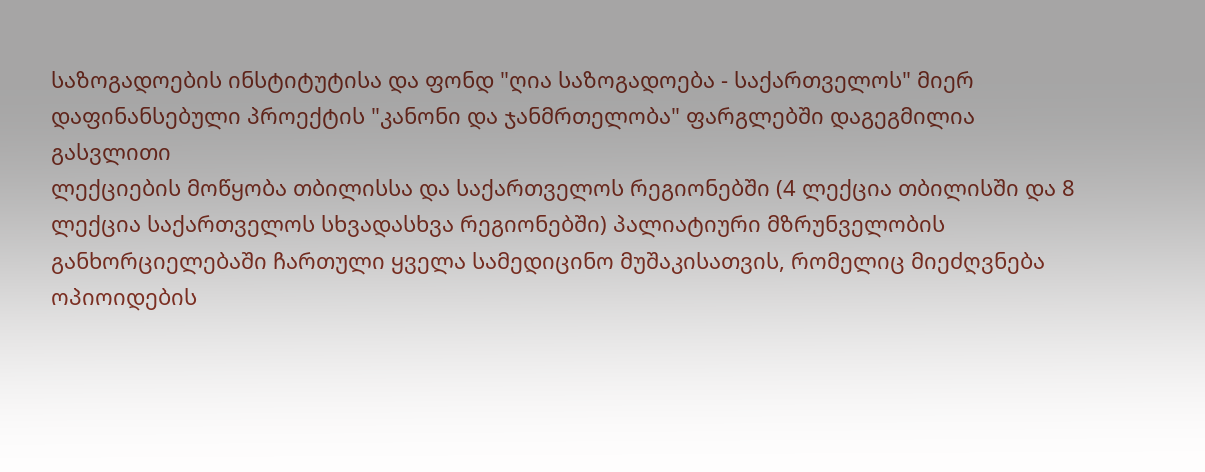საზოგადოების ინსტიტუტისა და ფონდ "ღია საზოგადოება - საქართველოს" მიერ
დაფინანსებული პროექტის "კანონი და ჯანმრთელობა" ფარგლებში დაგეგმილია გასვლითი
ლექციების მოწყობა თბილისსა და საქართველოს რეგიონებში (4 ლექცია თბილისში და 8
ლექცია საქართველოს სხვადასხვა რეგიონებში) პალიატიური მზრუნველობის
განხორციელებაში ჩართული ყველა სამედიცინო მუშაკისათვის, რომელიც მიეძღვნება
ოპიოიდების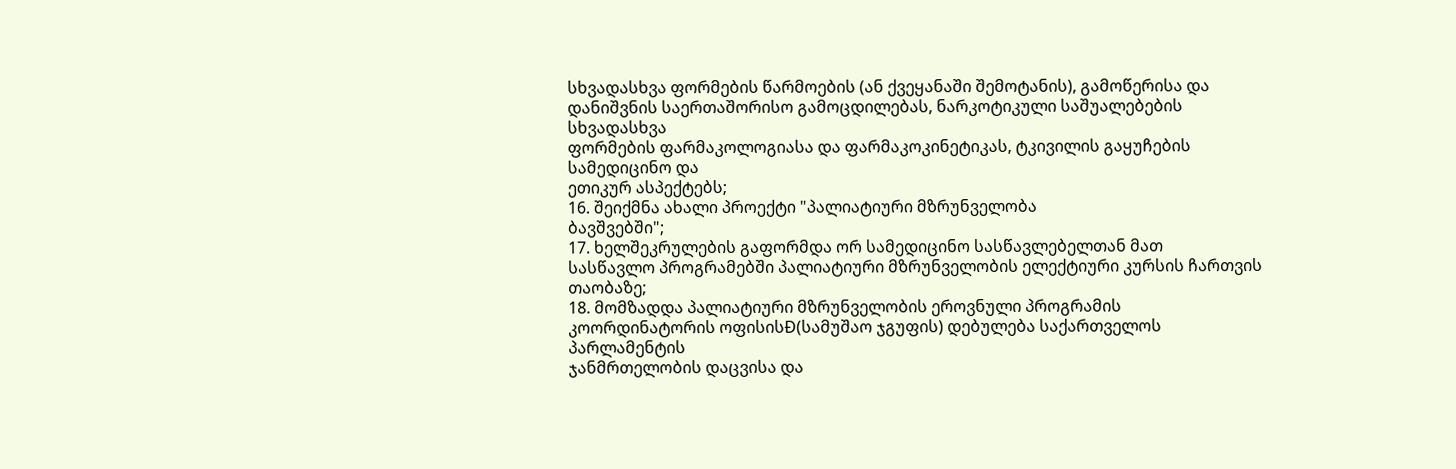სხვადასხვა ფორმების წარმოების (ან ქვეყანაში შემოტანის), გამოწერისა და
დანიშვნის საერთაშორისო გამოცდილებას, ნარკოტიკული საშუალებების სხვადასხვა
ფორმების ფარმაკოლოგიასა და ფარმაკოკინეტიკას, ტკივილის გაყუჩების სამედიცინო და
ეთიკურ ასპექტებს;
16. შეიქმნა ახალი პროექტი "პალიატიური მზრუნველობა
ბავშვებში";
17. ხელშეკრულების გაფორმდა ორ სამედიცინო სასწავლებელთან მათ
სასწავლო პროგრამებში პალიატიური მზრუნველობის ელექტიური კურსის ჩართვის
თაობაზე;
18. მომზადდა პალიატიური მზრუნველობის ეროვნული პროგრამის
კოორდინატორის ოფისისÐ(სამუშაო ჯგუფის) დებულება საქართველოს პარლამენტის
ჯანმრთელობის დაცვისა და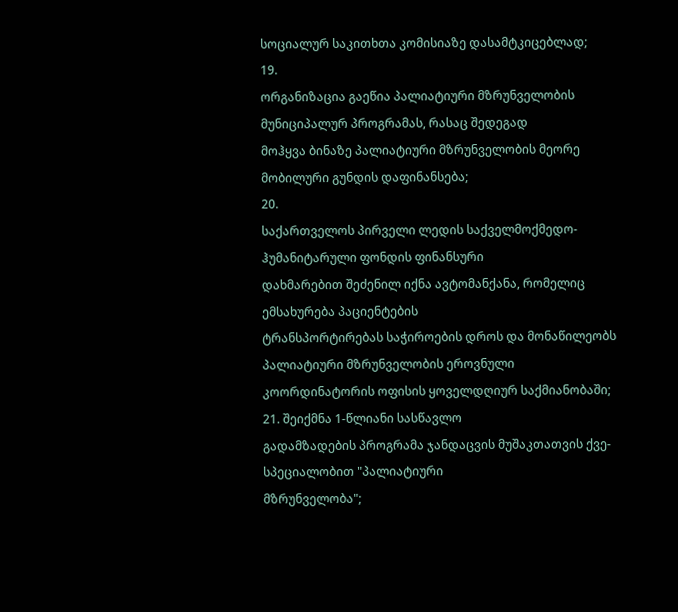სოციალურ საკითხთა კომისიაზე დასამტკიცებლად;
19.
ორგანიზაცია გაეწია პალიატიური მზრუნველობის მუნიციპალურ პროგრამას, რასაც შედეგად
მოჰყვა ბინაზე პალიატიური მზრუნველობის მეორე მობილური გუნდის დაფინანსება;
20.
საქართველოს პირველი ლედის საქველმოქმედო-ჰუმანიტარული ფონდის ფინანსური
დახმარებით შეძენილ იქნა ავტომანქანა, რომელიც ემსახურება პაციენტების
ტრანსპორტირებას საჭიროების დროს და მონაწილეობს პალიატიური მზრუნველობის ეროვნული
კოორდინატორის ოფისის ყოველდღიურ საქმიანობაში;
21. შეიქმნა 1-წლიანი სასწავლო
გადამზადების პროგრამა ჯანდაცვის მუშაკთათვის ქვე-სპეციალობით "პალიატიური
მზრუნველობა";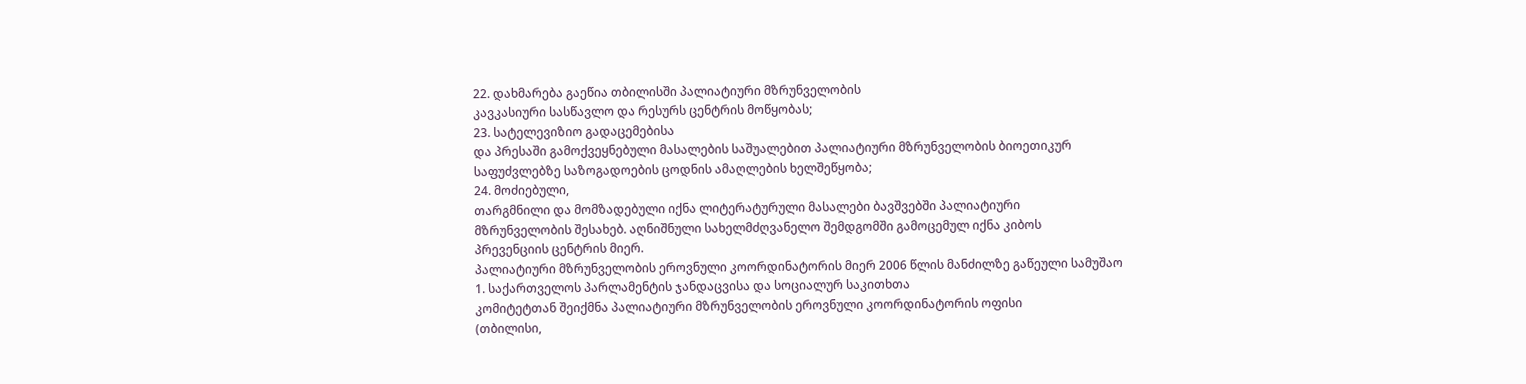22. დახმარება გაეწია თბილისში პალიატიური მზრუნველობის
კავკასიური სასწავლო და რესურს ცენტრის მოწყობას;
23. სატელევიზიო გადაცემებისა
და პრესაში გამოქვეყნებული მასალების საშუალებით პალიატიური მზრუნველობის ბიოეთიკურ
საფუძვლებზე საზოგადოების ცოდნის ამაღლების ხელშეწყობა;
24. მოძიებული,
თარგმნილი და მომზადებული იქნა ლიტერატურული მასალები ბავშვებში პალიატიური
მზრუნველობის შესახებ. აღნიშნული სახელმძღვანელო შემდგომში გამოცემულ იქნა კიბოს
პრევენციის ცენტრის მიერ.
პალიატიური მზრუნველობის ეროვნული კოორდინატორის მიერ 2006 წლის მანძილზე გაწეული სამუშაო
1. საქართველოს პარლამენტის ჯანდაცვისა და სოციალურ საკითხთა
კომიტეტთან შეიქმნა პალიატიური მზრუნველობის ეროვნული კოორდინატორის ოფისი
(თბილისი,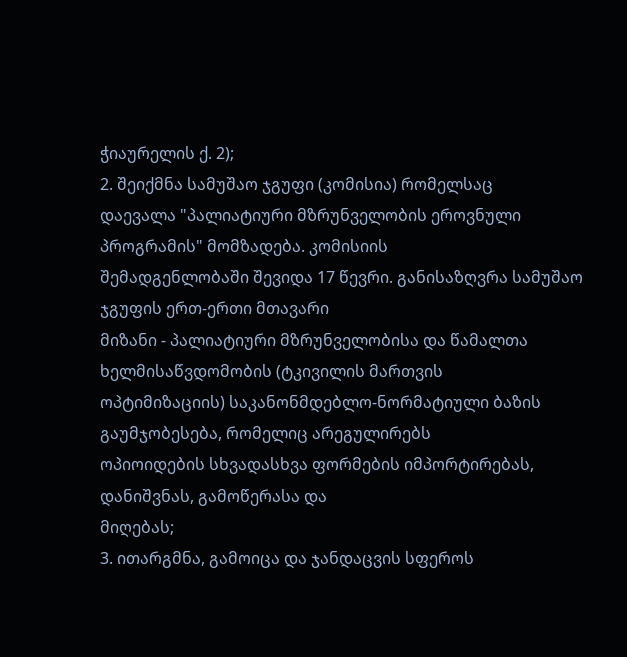ჭიაურელის ქ. 2);
2. შეიქმნა სამუშაო ჯგუფი (კომისია) რომელსაც
დაევალა "პალიატიური მზრუნველობის ეროვნული პროგრამის" მომზადება. კომისიის
შემადგენლობაში შევიდა 17 წევრი. განისაზღვრა სამუშაო ჯგუფის ერთ-ერთი მთავარი
მიზანი - პალიატიური მზრუნველობისა და წამალთა ხელმისაწვდომობის (ტკივილის მართვის
ოპტიმიზაციის) საკანონმდებლო-ნორმატიული ბაზის გაუმჯობესება, რომელიც არეგულირებს
ოპიოიდების სხვადასხვა ფორმების იმპორტირებას, დანიშვნას, გამოწერასა და
მიღებას;
3. ითარგმნა, გამოიცა და ჯანდაცვის სფეროს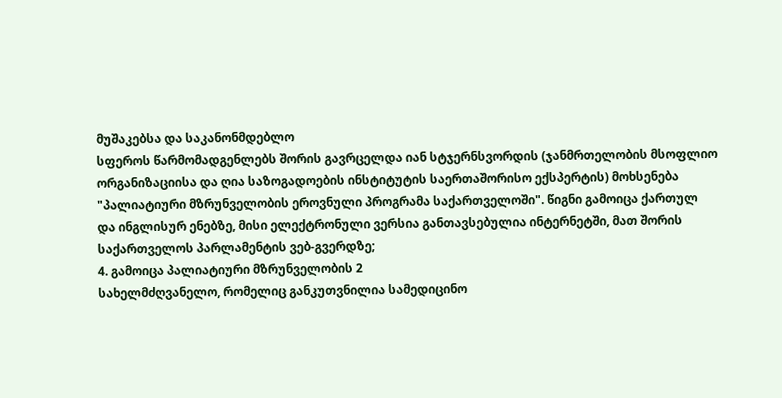მუშაკებსა და საკანონმდებლო
სფეროს წარმომადგენლებს შორის გავრცელდა იან სტჯერნსვორდის (ჯანმრთელობის მსოფლიო
ორგანიზაციისა და ღია საზოგადოების ინსტიტუტის საერთაშორისო ექსპერტის) მოხსენება
"პალიატიური მზრუნველობის ეროვნული პროგრამა საქართველოში". წიგნი გამოიცა ქართულ
და ინგლისურ ენებზე, მისი ელექტრონული ვერსია განთავსებულია ინტერნეტში, მათ შორის
საქართველოს პარლამენტის ვებ-გვერდზე;
4. გამოიცა პალიატიური მზრუნველობის 2
სახელმძღვანელო, რომელიც განკუთვნილია სამედიცინო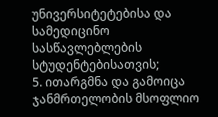უნივერსიტეტებისა და სამედიცინო
სასწავლებლების სტუდენტებისათვის;
5. ითარგმნა და გამოიცა ჯანმრთელობის მსოფლიო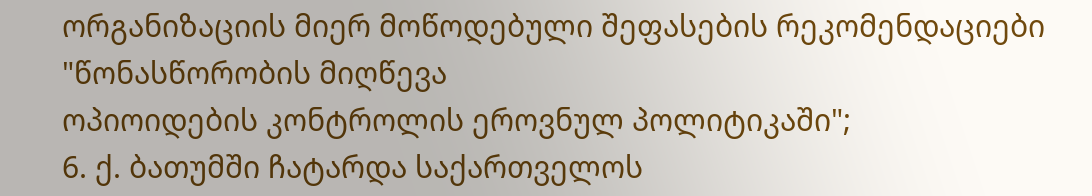ორგანიზაციის მიერ მოწოდებული შეფასების რეკომენდაციები "წონასწორობის მიღწევა
ოპიოიდების კონტროლის ეროვნულ პოლიტიკაში";
6. ქ. ბათუმში ჩატარდა საქართველოს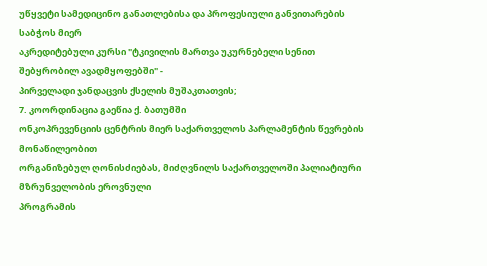უწყვეტი სამედიცინო განათლებისა და პროფესიული განვითარების საბჭოს მიერ
აკრედიტებული კურსი "ტკივილის მართვა უკურნებელი სენით შებყრობილ ავადმყოფებში" -
პირველადი ჯანდაცვის ქსელის მუშაკთათვის;
7. კოორდინაცია გაეწია ქ. ბათუმში
ონკოპრევენციის ცენტრის მიერ საქართველოს პარლამენტის წევრების მონაწილეობით
ორგანიზებულ ღონისძიებას, მიძღვნილს საქართველოში პალიატიური მზრუნველობის ეროვნული
პროგრამის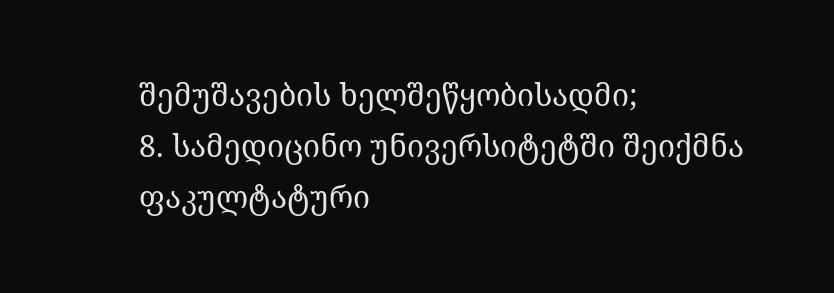შემუშავების ხელშეწყობისადმი;
8. სამედიცინო უნივერსიტეტში შეიქმნა
ფაკულტატური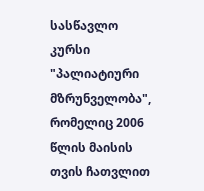სასწავლო კურსი "პალიატიური მზრუნველობა", რომელიც 2006 წლის მაისის
თვის ჩათვლით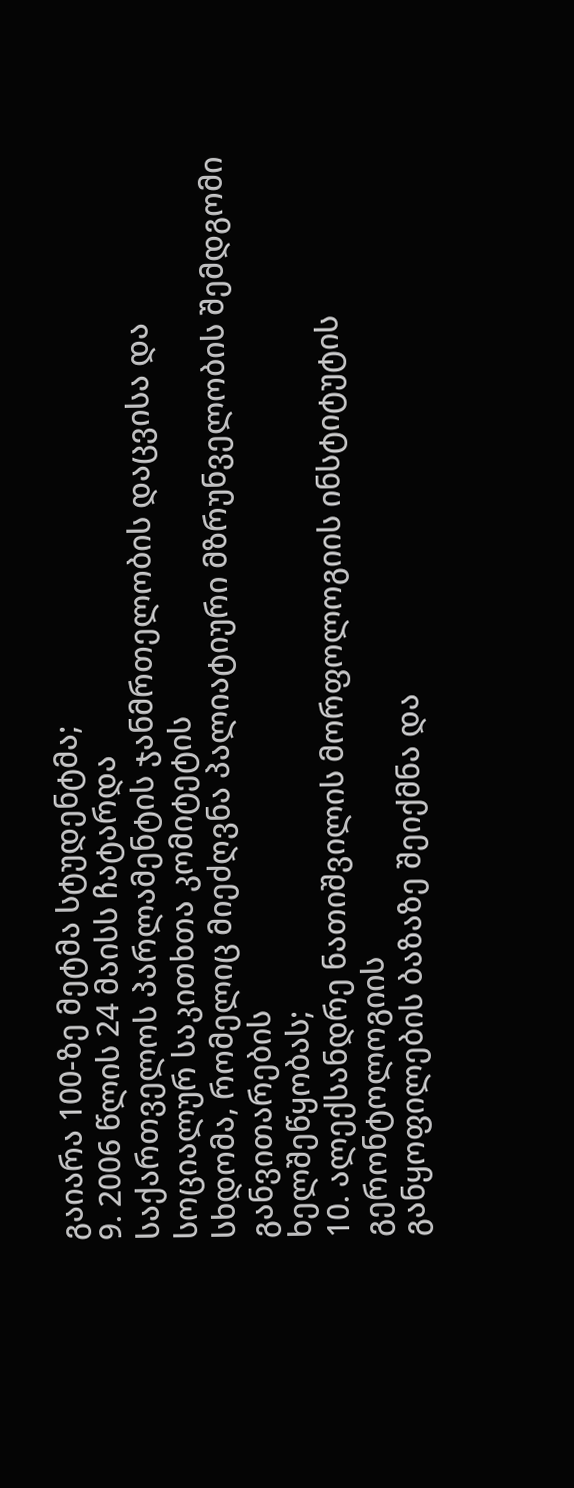გაიარა 100-ზე მეტმა სტუდენტმა;
9. 2006 წლის 24 მაისს ჩატარდა
საქართველოს პარლამენტის ჯანმრთელობის დაცვისა და სოციალურ საკითხთა კომიტეტის
სხდომა, რომელიც მიეძღვნა პალიატიური მზრუნველობის შემდგომი განვითარების
ხელშეწყობას;
10. ალექსანდრე ნათიშვილის მორფოლოგიის ინსტიტუტის გერონტოლოგიის
განყოფილების ბაზაზე შეიქმნა და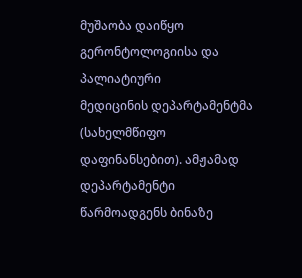მუშაობა დაიწყო გერონტოლოგიისა და პალიატიური
მედიცინის დეპარტამენტმა (სახელმწიფო დაფინანსებით). ამჟამად დეპარტამენტი
წარმოადგენს ბინაზე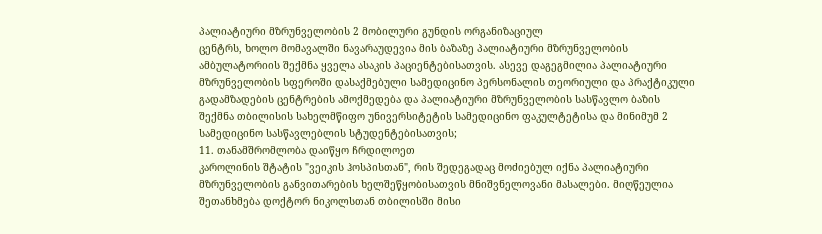პალიატიური მზრუნველობის 2 მობილური გუნდის ორგანიზაციულ
ცენტრს, ხოლო მომავალში ნავარაუდევია მის ბაზაზე პალიატიური მზრუნველობის
ამბულატორიის შექმნა ყველა ასაკის პაციენტებისათვის. ასევე დაგეგმილია პალიატიური
მზრუნველობის სფეროში დასაქმებული სამედიცინო პერსონალის თეორიული და პრაქტიკული
გადამზადების ცენტრების ამოქმედება და პალიატიური მზრუნველობის სასწავლო ბაზის
შექმნა თბილისის სახელმწიფო უნივერსიტეტის სამედიცინო ფაკულტეტისა და მინიმუმ 2
სამედიცინო სასწავლებლის სტუდენტებისათვის;
11. თანამშრომლობა დაიწყო ჩრდილოეთ
კაროლინის შტატის "ვეიკის ჰოსპისთან", რის შედეგადაც მოძიებულ იქნა პალიატიური
მზრუნველობის განვითარების ხელშეწყობისათვის მნიშვნელოვანი მასალები. მიღწეულია
შეთანხმება დოქტორ ნიკოლსთან თბილისში მისი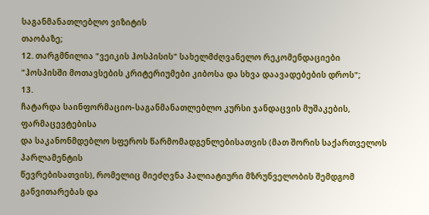საგანმანათლებლო ვიზიტის
თაობაზე;
12. თარგმნილია "ვეიკის ჰოსპისის" სახელმძღვანელო რეკომენდაციები
"ჰოსპისში მოთავსების კრიტერიუმები კიბოსა და სხვა დაავადებების დროს";
13.
ჩატარდა საინფორმაციო-საგანმანათლებლო კურსი ჯანდაცვის მუშაკების, ფარმაცევტებისა
და საკანონმდებლო სფეროს წარმომადგენლებისათვის (მათ შორის საქართველოს პარლამენტის
წევრებისათვის), რომელიც მიეძღვნა პალიატიური მზრუნველობის შემდგომ განვითარებას და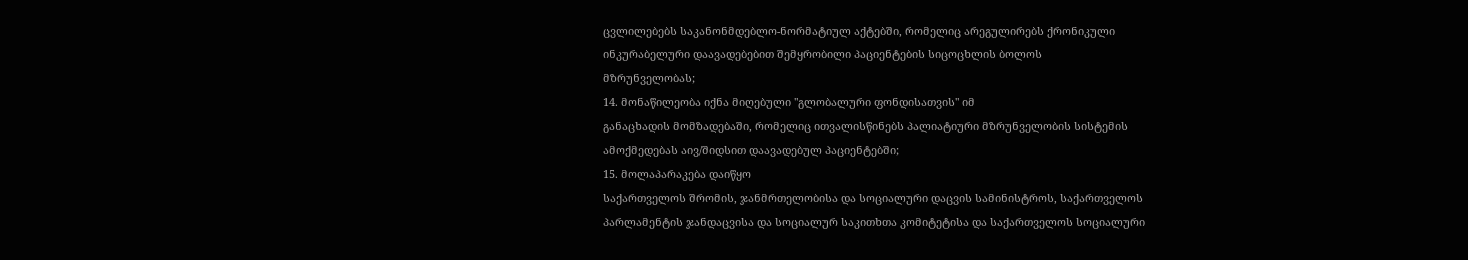ცვლილებებს საკანონმდებლო-ნორმატიულ აქტებში, რომელიც არეგულირებს ქრონიკული
ინკურაბელური დაავადებებით შემყრობილი პაციენტების სიცოცხლის ბოლოს
მზრუნველობას;
14. მონაწილეობა იქნა მიღებული "გლობალური ფონდისათვის" იმ
განაცხადის მომზადებაში, რომელიც ითვალისწინებს პალიატიური მზრუნველობის სისტემის
ამოქმედებას აივ/შიდსით დაავადებულ პაციენტებში;
15. მოლაპარაკება დაიწყო
საქართველოს შრომის, ჯანმრთელობისა და სოციალური დაცვის სამინისტროს, საქართველოს
პარლამენტის ჯანდაცვისა და სოციალურ საკითხთა კომიტეტისა და საქართველოს სოციალური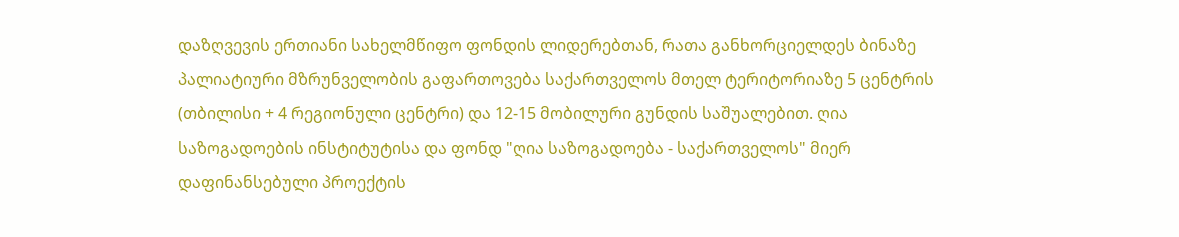დაზღვევის ერთიანი სახელმწიფო ფონდის ლიდერებთან, რათა განხორციელდეს ბინაზე
პალიატიური მზრუნველობის გაფართოვება საქართველოს მთელ ტერიტორიაზე 5 ცენტრის
(თბილისი + 4 რეგიონული ცენტრი) და 12-15 მობილური გუნდის საშუალებით. ღია
საზოგადოების ინსტიტუტისა და ფონდ "ღია საზოგადოება - საქართველოს" მიერ
დაფინანსებული პროექტის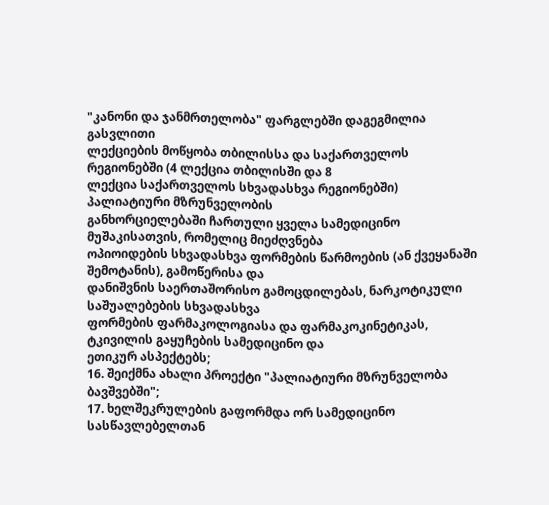"კანონი და ჯანმრთელობა" ფარგლებში დაგეგმილია გასვლითი
ლექციების მოწყობა თბილისსა და საქართველოს რეგიონებში (4 ლექცია თბილისში და 8
ლექცია საქართველოს სხვადასხვა რეგიონებში) პალიატიური მზრუნველობის
განხორციელებაში ჩართული ყველა სამედიცინო მუშაკისათვის, რომელიც მიეძღვნება
ოპიოიდების სხვადასხვა ფორმების წარმოების (ან ქვეყანაში შემოტანის), გამოწერისა და
დანიშვნის საერთაშორისო გამოცდილებას, ნარკოტიკული საშუალებების სხვადასხვა
ფორმების ფარმაკოლოგიასა და ფარმაკოკინეტიკას, ტკივილის გაყუჩების სამედიცინო და
ეთიკურ ასპექტებს;
16. შეიქმნა ახალი პროექტი "პალიატიური მზრუნველობა
ბავშვებში";
17. ხელშეკრულების გაფორმდა ორ სამედიცინო სასწავლებელთან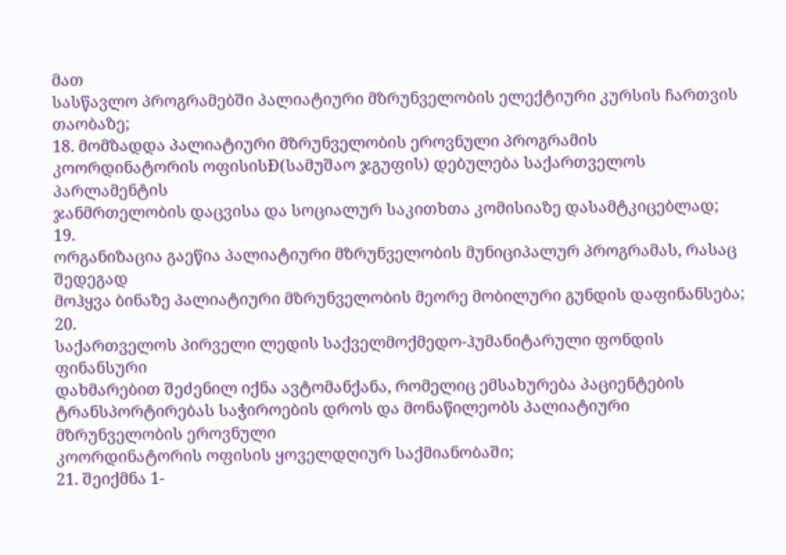მათ
სასწავლო პროგრამებში პალიატიური მზრუნველობის ელექტიური კურსის ჩართვის
თაობაზე;
18. მომზადდა პალიატიური მზრუნველობის ეროვნული პროგრამის
კოორდინატორის ოფისისÐ(სამუშაო ჯგუფის) დებულება საქართველოს პარლამენტის
ჯანმრთელობის დაცვისა და სოციალურ საკითხთა კომისიაზე დასამტკიცებლად;
19.
ორგანიზაცია გაეწია პალიატიური მზრუნველობის მუნიციპალურ პროგრამას, რასაც შედეგად
მოჰყვა ბინაზე პალიატიური მზრუნველობის მეორე მობილური გუნდის დაფინანსება;
20.
საქართველოს პირველი ლედის საქველმოქმედო-ჰუმანიტარული ფონდის ფინანსური
დახმარებით შეძენილ იქნა ავტომანქანა, რომელიც ემსახურება პაციენტების
ტრანსპორტირებას საჭიროების დროს და მონაწილეობს პალიატიური მზრუნველობის ეროვნული
კოორდინატორის ოფისის ყოველდღიურ საქმიანობაში;
21. შეიქმნა 1-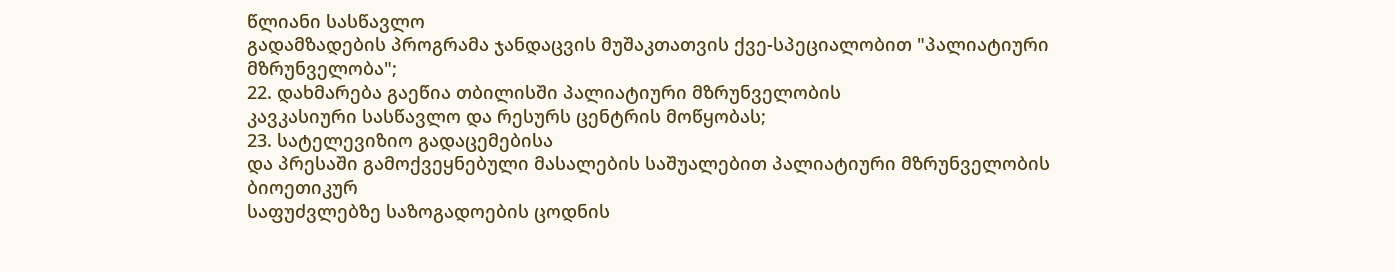წლიანი სასწავლო
გადამზადების პროგრამა ჯანდაცვის მუშაკთათვის ქვე-სპეციალობით "პალიატიური
მზრუნველობა";
22. დახმარება გაეწია თბილისში პალიატიური მზრუნველობის
კავკასიური სასწავლო და რესურს ცენტრის მოწყობას;
23. სატელევიზიო გადაცემებისა
და პრესაში გამოქვეყნებული მასალების საშუალებით პალიატიური მზრუნველობის ბიოეთიკურ
საფუძვლებზე საზოგადოების ცოდნის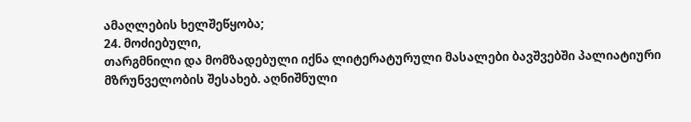ამაღლების ხელშეწყობა;
24. მოძიებული,
თარგმნილი და მომზადებული იქნა ლიტერატურული მასალები ბავშვებში პალიატიური
მზრუნველობის შესახებ. აღნიშნული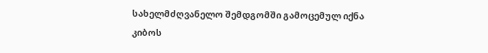სახელმძღვანელო შემდგომში გამოცემულ იქნა კიბოს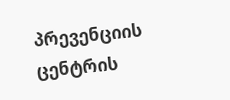პრევენციის ცენტრის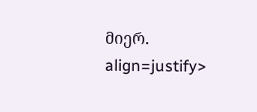მიერ.
align=justify>